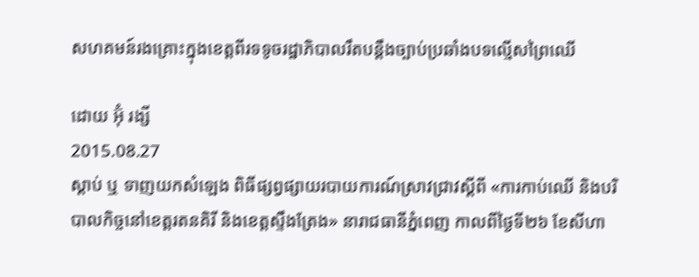សហគមន៍រងគ្រោះក្នុងខេត្តពីរទទូចរដ្ឋាភិបាលរឹតបន្តឹងច្បាប់ប្រឆាំងបទល្មើសព្រៃឈើ

ដោយ អ៊ុំ រង្សី
2015.08.27
ស្ដាប់ ឬ ទាញយកសំឡេង ពិធីផ្សព្វផ្សាយរបាយការណ៍ស្រាវជ្រាវស្តីពី «ការកាប់ឈើ និងបរិបាលកិច្ចនៅខេត្តរតនគិរី និងខេត្តស្ទឹងត្រែង» នារាជធានីភ្នំពេញ កាលពីថ្ងៃទី២៦ ខែសីហា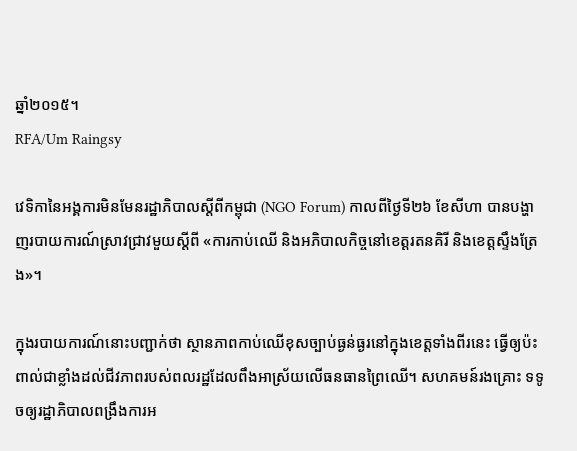ឆ្នាំ២០១៥។
RFA/Um Raingsy

វេទិកានៃអង្គការមិនមែនរដ្ឋាភិបាលស្ដីពីកម្ពុជា (NGO Forum) កាលពីថ្ងៃទី២៦ ខែសីហា បានបង្ហាញរបាយការណ៍ស្រាវជ្រាវមួយស្ដីពី «ការកាប់ឈើ និងអភិបាលកិច្ចនៅខេត្តរតនគិរី និងខេត្តស្ទឹងត្រែង»។

ក្នុងរបាយការណ៍នោះបញ្ជាក់ថា ស្ថានភាពកាប់ឈើខុសច្បាប់ធ្ងន់ធ្ងរនៅក្នុងខេត្តទាំងពីរនេះ ធ្វើឲ្យប៉ះពាល់ជាខ្លាំងដល់ជីវភាពរបស់ពលរដ្ឋដែលពឹងអាស្រ័យលើធនធានព្រៃឈើ។ សហគមន៍រងគ្រោះ ទទូចឲ្យរដ្ឋាភិបាលពង្រឹងការអ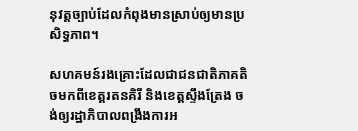នុវត្តច្បាប់ដែលកំពុងមានស្រាប់ឲ្យមានប្រសិទ្ធភាព។

សហគមន៍រងគ្រោះដែលជាជនជាតិភាគតិចមកពីខេត្តរតនគិរី និងខេត្តស្ទឹងត្រែង ចង់ឲ្យរដ្ឋាភិបាលពង្រឹងការអ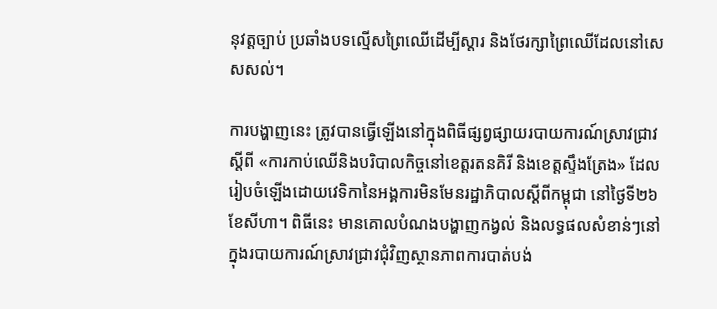នុវត្តច្បាប់ ប្រឆាំងបទល្មើសព្រៃឈើដើម្បីស្តារ និងថែរក្សាព្រៃឈើដែលនៅសេសសល់។

ការបង្ហាញនេះ ត្រូវបានធ្វើឡើងនៅក្នុងពិធីផ្សព្វផ្សាយរបាយការណ៍ស្រាវជ្រាវស្ដីពី «ការកាប់ឈើនិងបរិបាលកិច្ចនៅខេត្តរតនគិរី និងខេត្តស្ទឹងត្រែង» ដែលរៀបចំឡើងដោយវេទិកានៃអង្គការមិនមែនរដ្ឋាភិបាលស្ដីពីកម្ពុជា នៅថ្ងៃទី២៦ ខែសីហា។ ពិធីនេះ មានគោលបំណងបង្ហាញកង្វល់ និងលទ្ធផលសំខាន់ៗនៅក្នុងរបាយការណ៍ស្រាវជ្រាវជុំវិញស្ថានភាពការបាត់បង់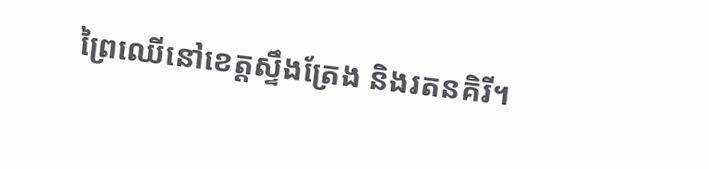ព្រៃឈើនៅខេត្តស្ទឹងត្រែង និងរតនគិរី។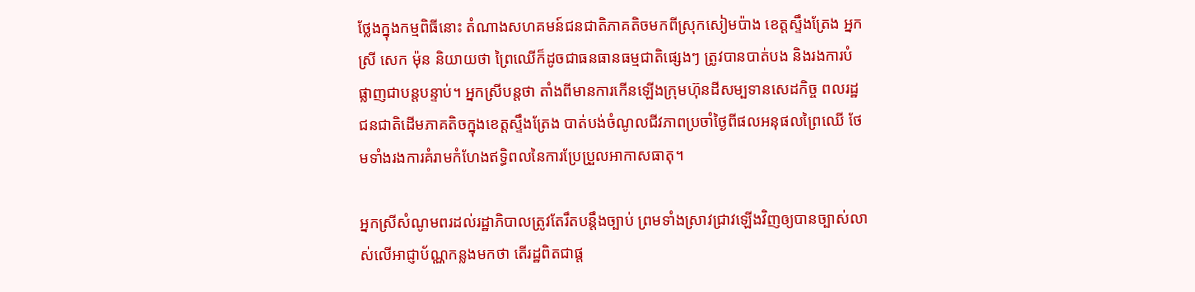ថ្លែងក្នុងកម្មពិធីនោះ តំណាងសហគមន៍ជនជាតិភាគតិចមកពីស្រុកសៀមប៉ាង ខេត្តស្ទឹងត្រែង អ្នកស្រី សេក ម៉ុន និយាយថា ព្រៃឈើក៏ដូចជាធនធានធម្មជាតិផ្សេងៗ ត្រូវបានបាត់បង និងរងការបំផ្លាញជាបន្តបន្ទាប់។ អ្នកស្រីបន្តថា តាំងពីមានការកើនឡើងក្រុមហ៊ុនដីសម្បទានសេដកិច្ច ពលរដ្ឋជនជាតិដើមភាគតិចក្នុងខេត្តស្ទឹងត្រែង បាត់បង់ចំណូលជីវភាពប្រចាំថ្ងៃពីផលអនុផលព្រៃឈើ ថែមទាំងរងការគំរាមកំហែងឥទ្ធិពលនៃការប្រែប្រួលអាកាសធាតុ។

អ្នកស្រីសំណូមពរដល់រដ្ឋាភិបាលត្រូវតែរឹតបន្តឹងច្បាប់ ព្រមទាំងស្រាវជ្រាវឡើងវិញឲ្យបានច្បាស់លាស់លើអាជ្ញាប័ណ្ណកន្លងមកថា តើរដ្ឋពិតជាផ្ត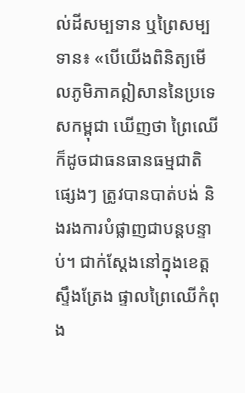ល់ដីសម្បទាន ឬព្រៃសម្បទាន៖ «បើយើងពិនិត្យមើលភូមិភាគឦសាននៃប្រទេសកម្ពុជា ឃើញថា ព្រៃឈើក៏ដូចជាធនធានធម្មជាតិផ្សេងៗ ត្រូវបានបាត់បង់ និងរងការបំផ្លាញជាបន្តបន្ទាប់។ ជាក់ស្តែងនៅក្នុងខេត្តស្ទឹងត្រែង ផ្ទាលព្រៃឈើកំពុង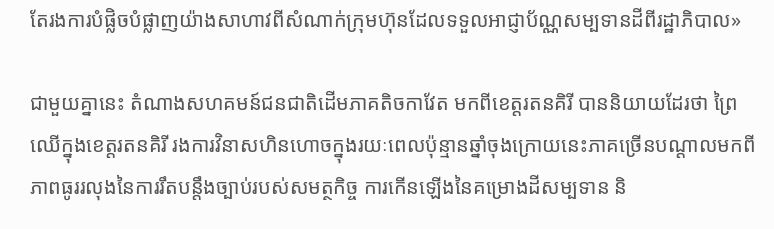តែរងការបំផ្លិចបំផ្លាញយ៉ាងសាហាវពីសំណាក់ក្រុមហ៊ុនដែលទទួលអាជ្ញាប័ណ្ណសម្បទានដីពីរដ្ឋាភិបាល»

ជាមួយគ្នានេះ តំណាងសហគមន៍ជនជាតិដើមភាគតិចកាវែត មកពីខេត្តរតនគិរី បាននិយាយដែរថា ព្រៃឈើក្នុងខេត្តរតនគិរី រងការវិនាសហិនហោចក្នុងរយៈពេលប៉ុន្មានឆ្នាំចុងក្រោយនេះភាគច្រើនបណ្ដាលមកពីភាពធូររលុងនៃការរឹតបន្តឹងច្បាប់របស់សមត្ថកិច្ច ការកើនឡើងនៃគម្រោងដីសម្បទាន និ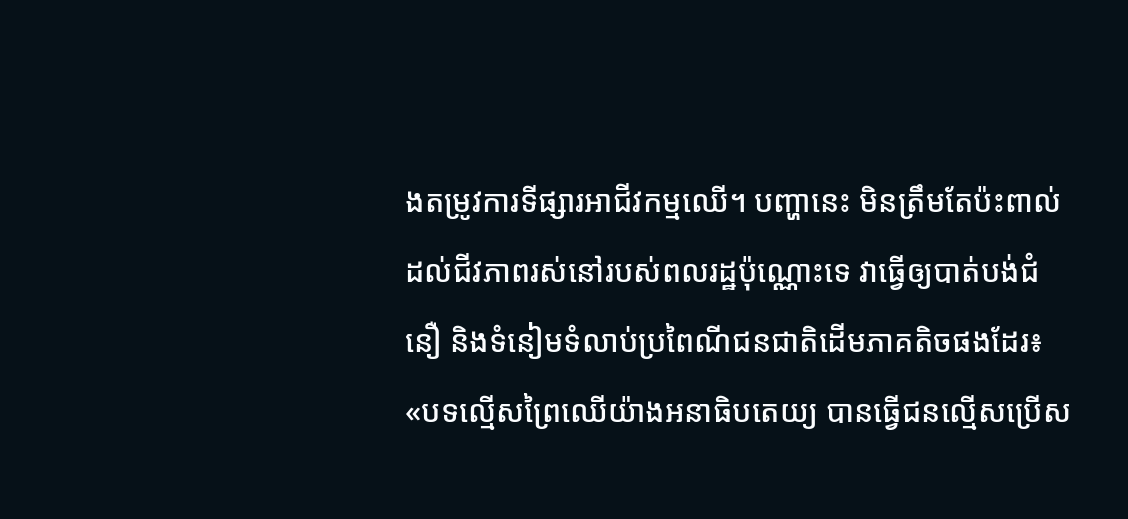ងតម្រូវការទីផ្សារអាជីវកម្មឈើ។ បញ្ហានេះ មិនត្រឹមតែប៉ះពាល់ដល់ជីវភាពរស់នៅរបស់ពលរដ្ឋប៉ុណ្ណោះទេ វាធ្វើឲ្យបាត់បង់ជំនឿ និងទំនៀមទំលាប់ប្រពៃណីជនជាតិដើមភាគតិចផងដែរ៖ «បទល្មើសព្រៃឈើយ៉ាងអនាធិបតេយ្យ បានធ្វើជនល្មើសប្រើស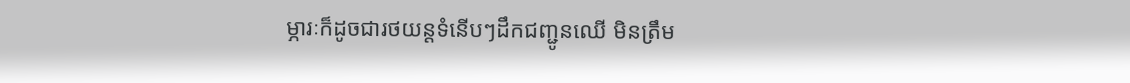ម្ភារៈក៏ដូចជារថយន្តទំនើបៗដឹកជញ្ជូនឈើ មិនត្រឹម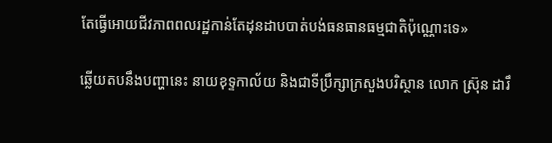តែធ្វើអោយជីវភាពពលរដ្ឋកាន់តែដុនដាបបាត់បង់ធនធានធម្មជាតិប៉ុណ្ណោះទេ»

ឆ្លើយតបនឹងបញ្ហានេះ នាយខុទ្ទកាល័យ និងជាទីប្រឹក្សាក្រសួងបរិស្ថាន លោក ស្រ៊ុន ដារឹ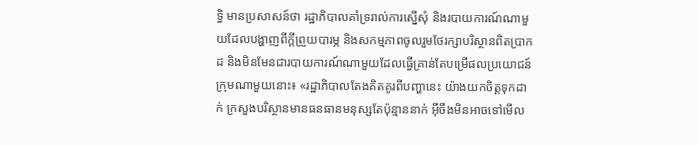ទ្ធិ មានប្រសាសន៍ថា រដ្ឋាភិបាលគាំទ្ររាល់ការស្នើសុំ និងរបាយការណ៍ណាមួយដែលបង្ហាញពីក្តីព្រួយបារម្ភ និងសកម្មភាពចូលរួមថែរក្សាបរិស្ថានពិតប្រាកដ និងមិនមែនជារបាយការណ៍ណាមួយដែលធ្វើគ្រាន់តែបម្រើផលប្រយោជន៍ក្រុមណាមួយនោះ៖ «រដ្ឋាភិបាលតែងគិតគូរពីបញ្ហានេះ យ៉ាងយកចិត្តទុកដាក់ ក្រសួងបរិស្ថានមានធនធានមនុស្សតែប៉ុន្មាននាក់ អ៊ីចឹងមិនអាចទៅមើល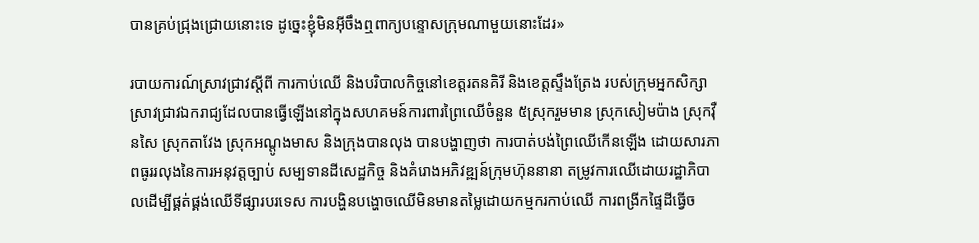បានគ្រប់ជ្រុងជ្រោយនោះទេ ដូច្នេះខ្ញុំមិនអ៊ីចឹងឮពាក្យបន្ទោសក្រុមណាមួយនោះដែរ»

របាយការណ៍ស្រាវជ្រាវស្ដីពី ការកាប់ឈើ និងបរិបាលកិច្ចនៅខេត្តរតនគិរី និងខេត្តស្ទឹងត្រែង របស់ក្រុមអ្នកសិក្សាស្រាវជ្រាវឯករាជ្យដែលបានធ្វើឡើងនៅក្នុងសហគមន៍ការពារព្រៃឈើចំនួន ៥ស្រុករួមមាន ស្រុកសៀមប៉ាង ស្រុកវ៉ឺនសៃ ស្រុកតាវែង ស្រុកអណ្តូងមាស និងក្រុងបានលុង បានបង្ហាញថា ការបាត់បង់ព្រៃឈើកើនឡើង ដោយសារភាពធូររលុងនៃការអនុវត្តច្បាប់ សម្បទានដីសេដ្ឋកិច្ច និងគំរោងអភិវឌ្ឍន៍ក្រុមហ៊ុននានា តម្រូវការឈើដោយរដ្ឋាភិបាលដើម្បីផ្គត់ផ្គង់ឈើទីផ្សារបរទេស ការបង្ហិនបង្ហោចឈើមិនមានតម្លៃដោយកម្មករកាប់ឈើ ការពង្រីកផ្ទៃដីធ្វើច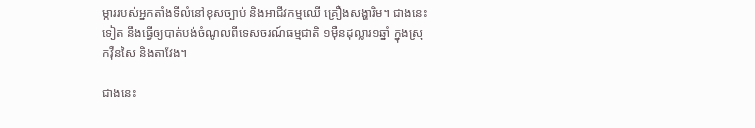ម្ការរបស់អ្នកតាំងទីលំនៅខុសច្បាប់ និងអាជីវកម្មឈើ គ្រឿងសង្ហារិម។ ជាងនេះទៀត នឹងធ្វើឲ្យបាត់បង់ចំណូលពីទេសចរណ៍ធម្មជាតិ ១ម៉ឺនដុល្លារ១ឆ្នាំ ក្នុងស្រុកវ៉ឺនសៃ និងតាវែង។

ជាងនេះ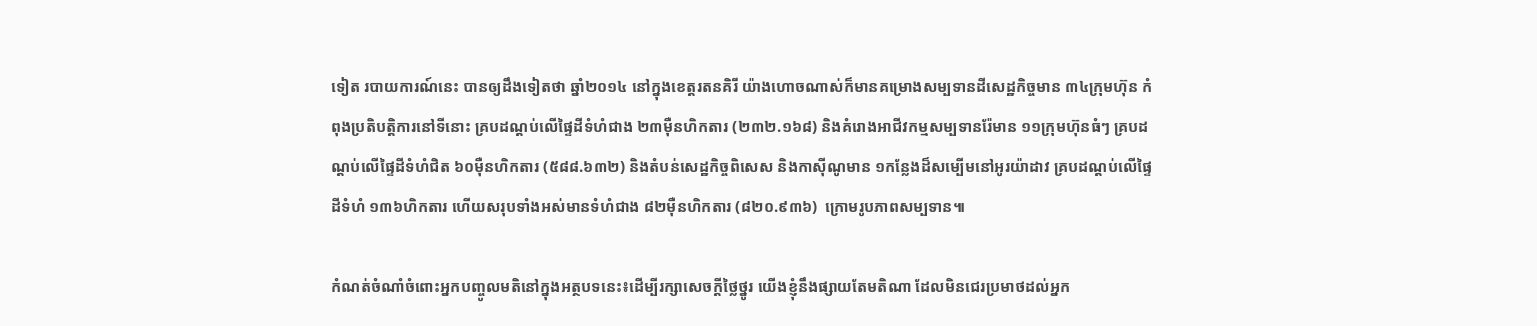ទៀត របាយការណ៍នេះ បានឲ្យដឹងទៀតថា ឆ្នាំ២០១៤ នៅក្នុងខេត្តរតនគិរី យ៉ាងហោចណាស់ក៏មានគម្រោងសម្បទានដីសេដ្ឋកិច្ចមាន ៣៤ក្រុមហ៊ុន កំពុងប្រតិបត្តិការនៅទីនោះ គ្របដណ្ដប់លើផ្ទៃដីទំហំជាង ២៣ម៉ឺនហិកតារ (២៣២.១៦៨) និងគំរោងអាជីវកម្មសម្បទានរ៉ែមាន ១១ក្រុមហ៊ុនធំៗ គ្របដណ្តប់លើផ្ទៃដីទំហំជិត ៦០ម៉ឺនហិកតារ (៥៨៨.៦៣២) និងតំបន់សេដ្ឋកិច្ចពិសេស និងកាស៊ីណូមាន ១កន្លែងដ៏សម្បើមនៅអូរយ៉ាដាវ គ្របដណ្ដប់លើផ្ទៃដីទំហំ ១៣៦ហិកតារ ហើយសរុបទាំងអស់មានទំហំជាង ៨២ម៉ឺនហិកតារ (៨២០.៩៣៦)  ក្រោមរូបភាពសម្បទាន៕

កំណត់ចំណាំចំពោះអ្នកបញ្ចូលមតិនៅក្នុងអត្ថបទនេះ៖ដើម្បីរក្សាសេចក្ដីថ្លៃថ្នូរ យើងខ្ញុំនឹងផ្សាយតែមតិណា ដែលមិនជេរប្រមាថដល់អ្នក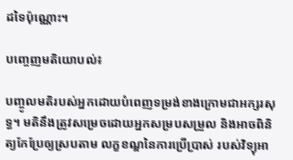ដទៃប៉ុណ្ណោះ។

បញ្ចេញមតិយោបល់៖

បញ្ចូលមតិរបស់អ្នកដោយបំពេញទម្រង់ខាងក្រោមជាអក្សរសុទ្ធ។ មតិនឹងត្រូវសម្រេចដោយអ្នកសម្របសម្រួល និងអាចពិនិត្យកែប្រែឲ្យស្របតាម លក្ខខណ្ឌនៃការប្រើប្រាស់ របស់វិទ្យុអា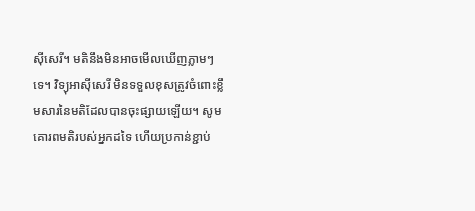ស៊ីសេរី។ មតិនឹងមិនអាចមើលឃើញភ្លាមៗទេ។ វិទ្យុអាស៊ីសេរី មិនទទួលខុសត្រូវចំពោះខ្លឹមសារនៃមតិដែលបានចុះផ្សាយឡើយ។ សូមគោរពមតិរបស់អ្នកដទៃ ហើយប្រកាន់ខ្ជាប់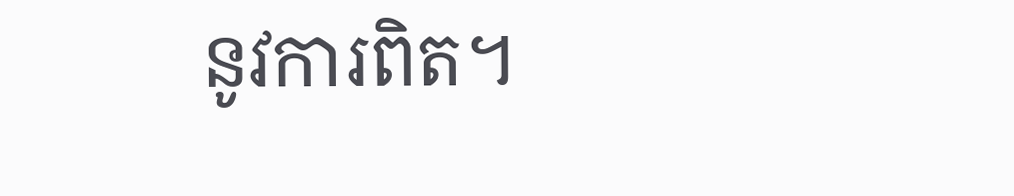នូវការពិត។